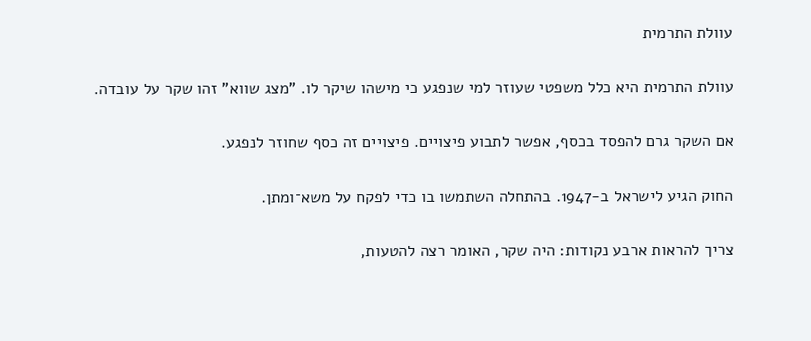עוולת התרמית

עוולת התרמית היא כלל משפטי שעוזר למי שנפגע כי מישהו שיקר לו. "מצג שווא" זהו שקר על עובדה.

אם השקר גרם להפסד בכסף, אפשר לתבוע פיצויים. פיצויים זה כסף שחוזר לנפגע.

החוק הגיע לישראל ב-1947. בהתחלה השתמשו בו כדי לפקח על משא־ומתן.

צריך להראות ארבע נקודות: היה שקר, האומר רצה להטעות,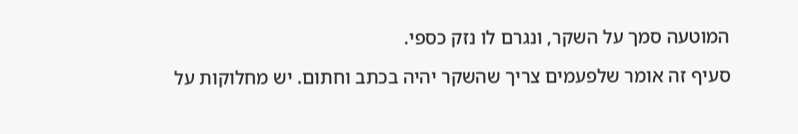המוטעה סמך על השקר, ונגרם לו נזק כספי.

סעיף זה אומר שלפעמים צריך שהשקר יהיה בכתב וחתום. יש מחלוקות על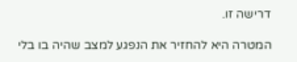דרישה זו.

המטרה היא להחזיר את הנפגע למצב שהיה בו בלי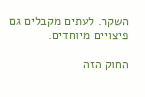השקר. לעתים מקבלים גם פיצויים מיוחדים.

החוק הזה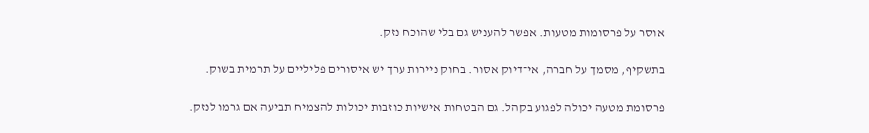אוסר על פרסומות מטעות. אפשר להעניש גם בלי שהוכח נזק.

בתשקיף, מסמך על חברה, אי־דיוק אסור. בחוק ניירות ערך יש איסורים פליליים על תרמית בשוק.

פרסומת מטעה יכולה לפגוע בקהל. גם הבטחות אישיות כוזבות יכולות להצמיח תביעה אם גרמו לנזק.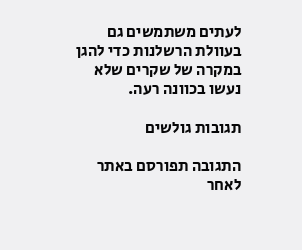לעתים משתמשים גם בעוולת הרשלנות כדי להגן במקרה של שקרים שלא נעשו בכוונה רעה.

תגובות גולשים

התגובה תפורסם באתר לאחר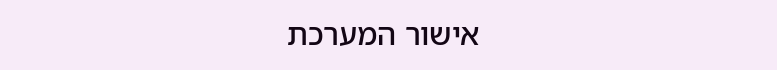אישור המערכת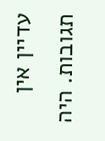עדיין אין תגובות. היה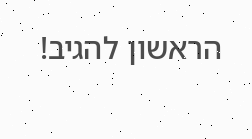הראשון להגיב!